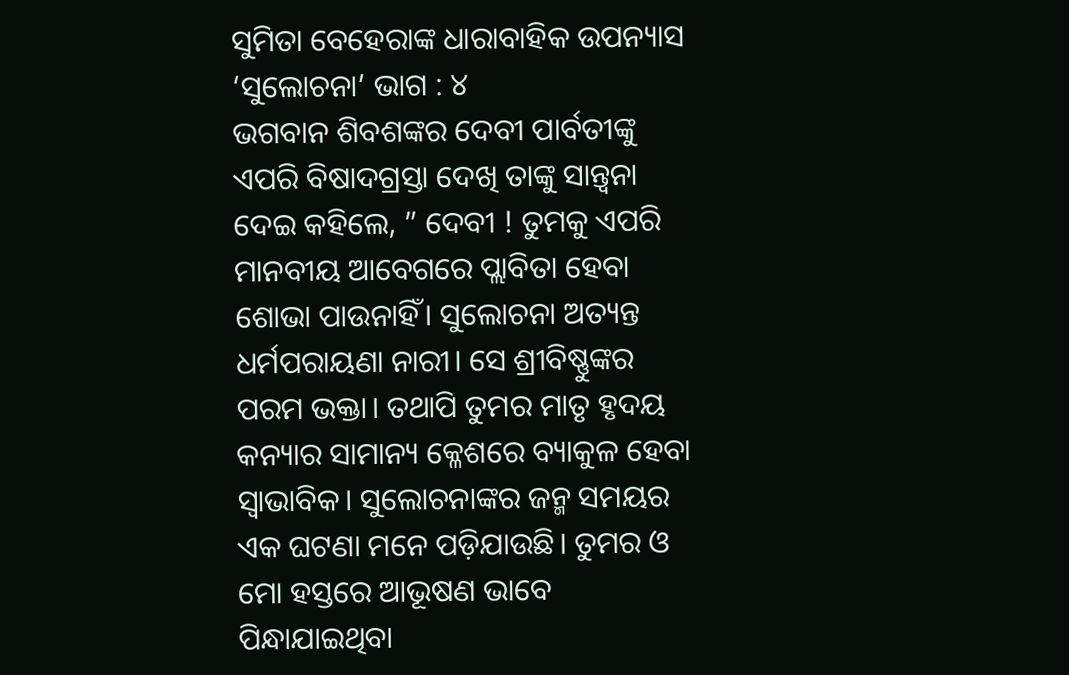ସୁମିତା ବେହେରାଙ୍କ ଧାରାବାହିକ ଉପନ୍ୟାସ ‘ସୁଲୋଚନା’ ଭାଗ : ୪
ଭଗବାନ ଶିବଶଙ୍କର ଦେବୀ ପାର୍ବତୀଙ୍କୁ ଏପରି ବିଷାଦଗ୍ରସ୍ତା ଦେଖି ତାଙ୍କୁ ସାନ୍ତ୍ୱନା ଦେଇ କହିଲେ, ” ଦେବୀ ! ତୁମକୁ ଏପରି ମାନବୀୟ ଆବେଗରେ ପ୍ଲାବିତା ହେବା ଶୋଭା ପାଉନାହିଁ। ସୁଲୋଚନା ଅତ୍ୟନ୍ତ ଧର୍ମପରାୟଣା ନାରୀ। ସେ ଶ୍ରୀବିଷ୍ଣୁଙ୍କର ପରମ ଭକ୍ତା। ତଥାପି ତୁମର ମାତୃ ହୃଦୟ କନ୍ୟାର ସାମାନ୍ୟ କ୍ଳେଶରେ ବ୍ୟାକୁଳ ହେବା ସ୍ବାଭାବିକ। ସୁଲୋଚନାଙ୍କର ଜନ୍ମ ସମୟର ଏକ ଘଟଣା ମନେ ପଡ଼ିଯାଉଛି। ତୁମର ଓ ମୋ ହସ୍ତରେ ଆଭୂଷଣ ଭାବେ ପିନ୍ଧାଯାଇଥିବା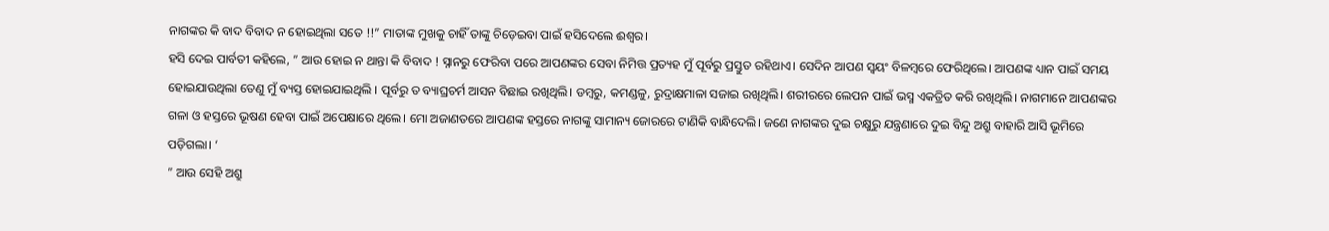ନାଗଙ୍କର କି ବାଦ ବିବାଦ ନ ହୋଇଥିଲା ସତେ !!” ମାତାଙ୍କ ମୁଖକୁ ଚାହିଁ ତାଙ୍କୁ ଚିଡ଼େଇବା ପାଇଁ ହସିଦେଲେ ଈଶ୍ୱର।
ହସି ଦେଇ ପାର୍ବତୀ କହିଲେ, ” ଆଉ ହୋଇ ନ ଥାନ୍ତା କି ବିବାଦ ! ସ୍ନାନରୁ ଫେରିବା ପରେ ଆପଣଙ୍କର ସେବା ନିମିତ୍ତ ପ୍ରତ୍ୟହ ମୁଁ ପୂର୍ବରୁ ପ୍ରସ୍ତୁତ ରହିଥାଏ। ସେଦିନ ଆପଣ ସ୍ୱୟଂ ବିଳମ୍ବରେ ଫେରିଥିଲେ। ଆପଣଙ୍କ ଧ୍ୟାନ ପାଇଁ ସମୟ ହୋଇଯାଉଥିଲା ତେଣୁ ମୁଁ ବ୍ୟସ୍ତ ହୋଇଯାଇଥିଲି । ପୂର୍ବରୁ ତ ବ୍ୟାଘ୍ରଚର୍ମ ଆସନ ବିଛାଇ ରଖିଥିଲି। ଡମ୍ବରୁ, କମଣ୍ଡଳୁ, ରୁଦ୍ରାକ୍ଷମାଳା ସଜାଇ ରଖିଥିଲି। ଶରୀରରେ ଲେପନ ପାଇଁ ଭସ୍ମ ଏକତ୍ରିତ କରି ରଖିଥିଲି। ନାଗମାନେ ଆପଣଙ୍କର ଗଳା ଓ ହସ୍ତରେ ଭୂଷଣ ହେବା ପାଇଁ ଅପେକ୍ଷାରେ ଥିଲେ। ମୋ ଅଜାଣତରେ ଆପଣଙ୍କ ହସ୍ତରେ ନାଗଙ୍କୁ ସାମାନ୍ୟ ଜୋରରେ ଟାଣିକି ବାନ୍ଧିଦେଲି। ଜଣେ ନାଗଙ୍କର ଦୁଇ ଚକ୍ଷୁରୁ ଯନ୍ତ୍ରଣାରେ ଦୁଇ ବିନ୍ଦୁ ଅଶ୍ରୁ ବାହାରି ଆସି ଭୂମିରେ ପଡ଼ିଗଲା। ‘
” ଆଉ ସେହି ଅଶ୍ରୁ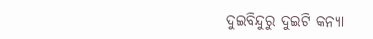ଦୁଇବିନ୍ଦୁରୁ ଦୁଇଟି କନ୍ୟା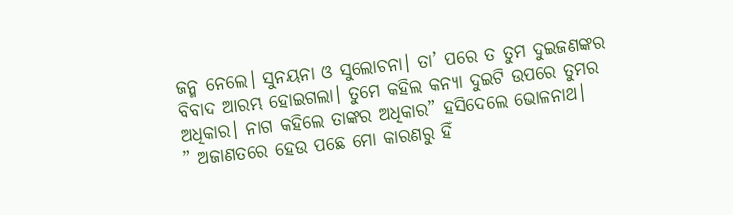ଜନ୍ମ ନେଲେ। ସୁନୟନା ଓ ସୁଲୋଚନା। ତା’ ପରେ ତ ତୁମ ଦୁଇଜଣଙ୍କର ବିବାଦ ଆରମ୍ଭ ହୋଇଗଲା। ତୁମେ କହିଲ କନ୍ୟା ଦୁଇଟି ଉପରେ ତୁମର ଅଧିକାର। ନାଗ କହିଲେ ତାଙ୍କର ଅଧିକାର” ହସିଦେଲେ ଭୋଳନାଥ।
” ଅଜାଣତରେ ହେଉ ପଛେ ମୋ କାରଣରୁ ହିଁ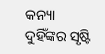କନ୍ୟା ଦୁହିଁଙ୍କର ସୃଷ୍ଟି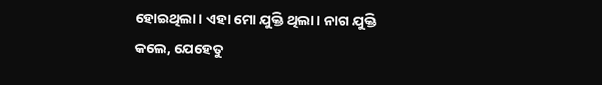ହୋଇଥିଲା। ଏହା ମୋ ଯୁକ୍ତି ଥିଲା। ନାଗ ଯୁକ୍ତି କଲେ, ଯେହେତୁ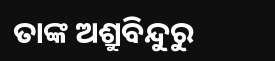ତାଙ୍କ ଅଶ୍ରୁବିନ୍ଦୁରୁ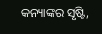କନ୍ୟାଙ୍କର ସୃଷ୍ଟି,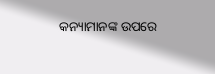କନ୍ୟାମାନଙ୍କ ଉପରେ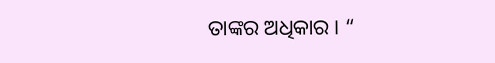ତାଙ୍କର ଅଧିକାର । “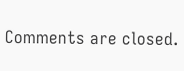Comments are closed.